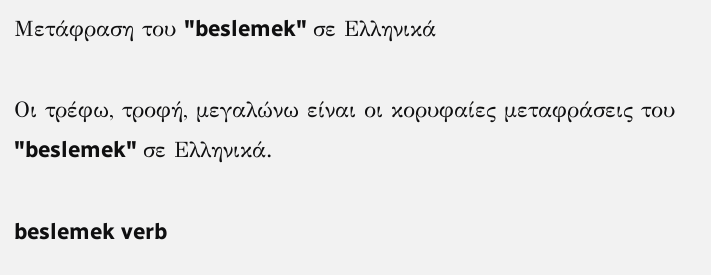Μετάφραση του "beslemek" σε Ελληνικά

Οι τρέφω, τροφή, μεγαλώνω είναι οι κορυφαίες μεταφράσεις του "beslemek" σε Ελληνικά.

beslemek verb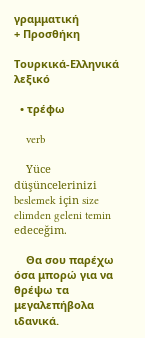γραμματική
+ Προσθήκη

Τουρκικά-Ελληνικά λεξικό

  • τρέφω

    verb

    Yüce düşüncelerinizi beslemek için size elimden geleni temin edeceğim.

    Θα σου παρέχω όσα μπορώ για να θρέψω τα μεγαλεπήβολα ιδανικά.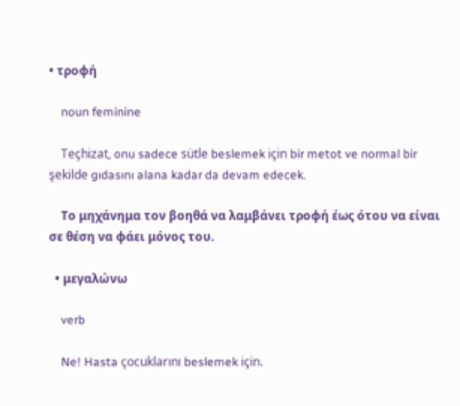• τροφή

    noun feminine

    Teçhizat, onu sadece sütle beslemek için bir metot ve normal bir şekilde gıdasını alana kadar da devam edecek.

    Το μηχάνημα τον βοηθά να λαμβάνει τροφή έως ότου να είναι σε θέση να φάει μόνος του.

  • μεγαλώνω

    verb

    Ne! Hasta çocuklarını beslemek için.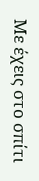Με έχεις στο σπίτι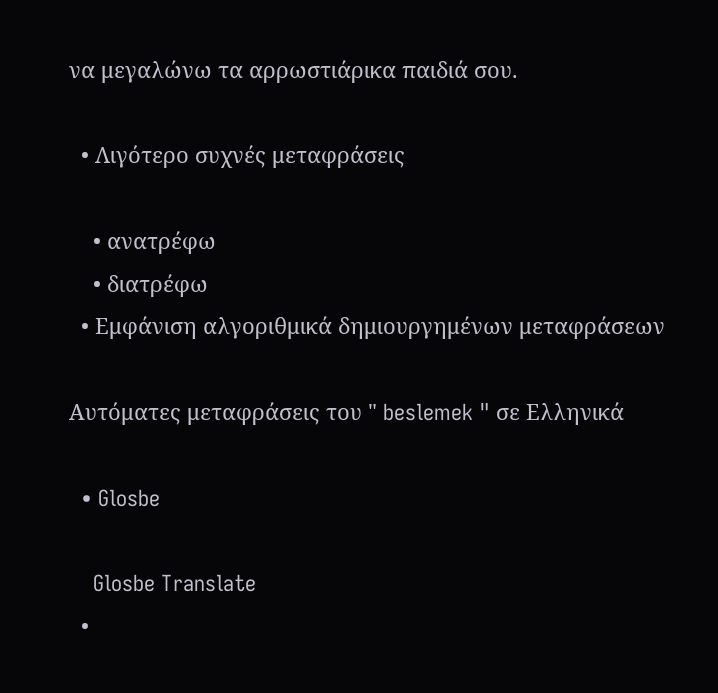να μεγαλώνω τα αρρωστιάρικα παιδιά σου.

  • Λιγότερο συχνές μεταφράσεις

    • ανατρέφω
    • διατρέφω
  • Εμφάνιση αλγοριθμικά δημιουργημένων μεταφράσεων

Αυτόματες μεταφράσεις του " beslemek " σε Ελληνικά

  • Glosbe

    Glosbe Translate
  •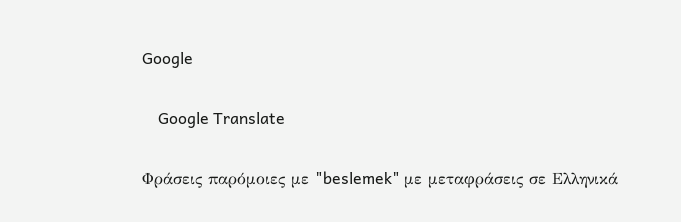Google

    Google Translate

Φράσεις παρόμοιες με "beslemek" με μεταφράσεις σε Ελληνικά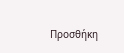Προσθήκη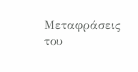Μεταφράσεις του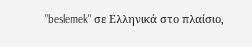"beslemek" σε Ελληνικά στο πλαίσιο,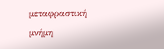μεταφραστική μνήμη